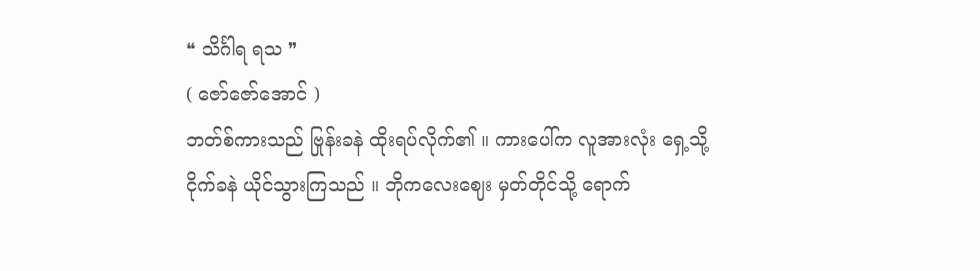❝ သိင်္ဂါရ ရသ ❞
( ဇော်ဇော်အောင် )
ဘတ်စ်ကားသည် ဗြုန်းခနဲ ထိုးရပ်လိုက်၏ ။ ကားပေါ်က လူအားလုံး ရှေ့သို့ ငိုက်ခနဲ ယိုင်သွားကြသည် ။ ဘိုကလေးဈေး မှတ်တိုင်သို့ ရောက်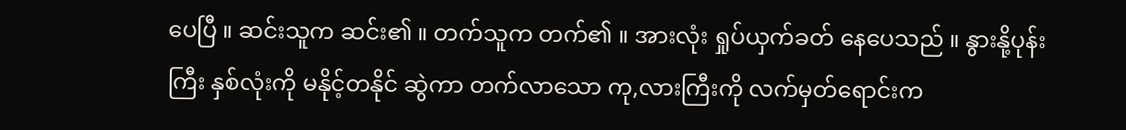ပေပြီ ။ ဆင်းသူက ဆင်း၏ ။ တက်သူက တက်၏ ။ အားလုံး ရှုပ်ယှက်ခတ် နေပေသည် ။ နွားနို့ပုန်းကြီး နှစ်လုံးကို မနိုင့်တနိုင် ဆွဲကာ တက်လာသော ကု,လားကြီးကို လက်မှတ်ရောင်းက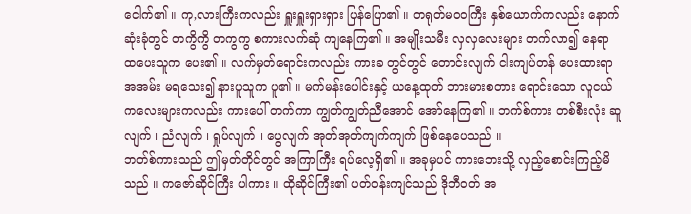ငေါက်၏ ။ ကု,လားကြီးကလည်း ရှူးရှူးရှားရှား ပြန်ပြော၏ ။ တရုတ်မဝဝကြီး နှစ်ယောက်ကလည်း နောက်ဆုံးခုံတွင် တကွိကွိ တကွကွ စကားလက်ဆုံ ကျနေကြ၏ ။ အမျိုးသမီး လှလှလေးများ တက်လာ၍ နေရာ ထပေးသူက ပေး၏ ။ လက်မှတ်ရောင်းကလည်း ကားခ တွင်တွင် တောင်းလျက် ငါးကျပ်တန် ပေးထားရာ အအမ်း မရသေး၍ နားပူသူက ပူ၏ ။ မက်မန်းပေါင်းနှင့် ယနေ့ထုတ် ဘားမားစတား ရောင်းသော လူငယ်ကလေးများကလည်း ကားပေါ် တက်ကာ ကျွတ်ကျွတ်ညီအောင် အော်နေကြ၏ ။ ဘက်စ်ကား တစ်စီးလုံး ဆူလျက် ၊ ညံလျက် ၊ ရှုပ်လျက် ၊ ပွေလျက် အုတ်အုတ်ကျက်ကျက် ဖြစ်နေပေသည် ။
ဘတ်စ်ကားသည် ဤမှတ်တိုင်တွင် အကြာကြီး ရပ်လေ့ရှိ၏ ။ အခုမှပင် ကားဘေးသို့ လှည့်စောင်းကြည့်မိသည် ။ ကဇော်ဆိုင်ကြီး ပါကား ။ ထိုဆိုင်ကြီး၏ ပတ်ဝန်းကျင်သည် ဒိုဘီဝတ် အ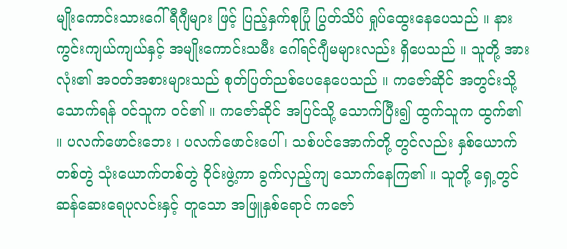မျိုးကောင်းသားဂေါ်ရီဂျီများ ဖြင့် ပြည့်နှက်စုပြုံ ပြွတ်သိပ် ရှုပ်ထွေးနေပေသည် ။ နားကွင်းကျယ်ကျယ်နှင့် အမျိုးကောင်းသမီး ဂေါ်ရင်ဂျီမများလည်း ရှိပေသည် ။ သူတို့ အားလုံး၏ အဝတ်အစားများသည် စုတ်ပြတ်ညစ်ပေနေပေသည် ။ ကဇော်ဆိုင် အတွင်းသို့ သောက်ရန် ဝင်သူက ဝင်၏ ။ ကဇော်ဆိုင် အပြင်သို့ သောက်ပြီး၍ ထွက်သူက ထွက်၏ ။ ပလက်ဖောင်းဘေး ၊ ပလက်ဖောင်းပေါ် ၊ သစ်ပင်အောက်တို့ တွင်လည်း နှစ်ယောက်တစ်တွဲ သုံးယောက်တစ်တွဲ ဝိုင်းဖွဲ့ကာ ခွက်လှည့်ကျ သောက်နေကြ၏ ။ သူတို့ ရှေ့တွင် ဆန်ဆေးရေပုလင်းနှင့် တူသော အဖြူနှစ်ရောင် ကဇော်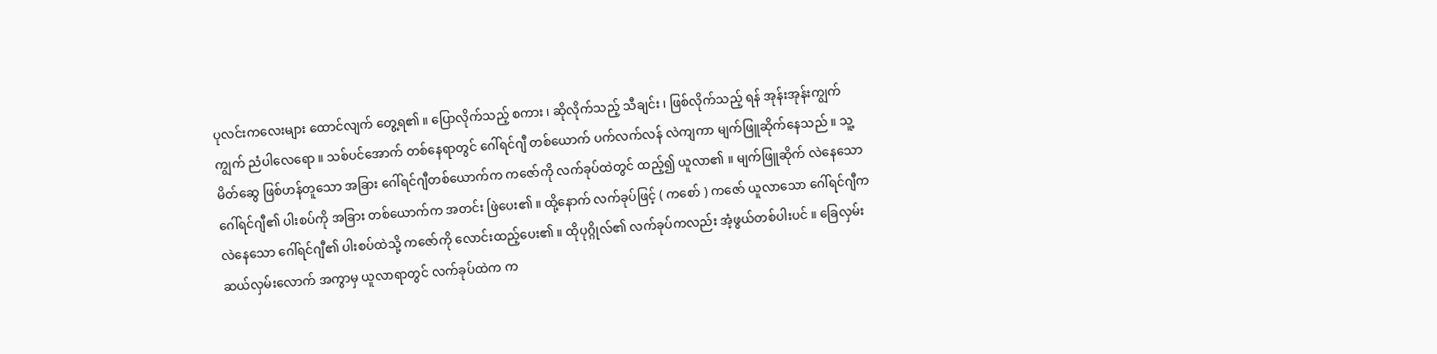ပုလင်းကလေးများ ထောင်လျက် တွေ့ရ၏ ။ ပြောလိုက်သည့် စကား ၊ ဆိုလိုက်သည့် သီချင်း ၊ ဖြစ်လိုက်သည့် ရန် အုန်းအုန်းကျွက်ကျွက် ညံပါလေရော ။ သစ်ပင်အောက် တစ်နေရာတွင် ဂေါ်ရင်ဂျီ တစ်ယောက် ပက်လက်လန် လဲကျကာ မျက်ဖြူဆိုက်နေသည် ။ သူ့မိတ်ဆွေ ဖြစ်ဟန်တူသော အခြား ဂေါ်ရင်ဂျီတစ်ယောက်က ကဇော်ကို လက်ခုပ်ထဲတွင် ထည့်၍ ယူလာ၏ ။ မျက်ဖြူဆိုက် လဲနေသော ဂေါ်ရင်ဂျီ၏ ပါးစပ်ကို အခြား တစ်ယောက်က အတင်း ဖြဲပေး၏ ။ ထို့နောက် လက်ခုပ်ဖြင့် ( ကစော် ) ကဇော် ယူလာသော ဂေါ်ရင်ဂျီက လဲနေသော ဂေါ်ရင်ဂျီ၏ ပါးစပ်ထဲသို့ ကဇော်ကို လောင်းထည့်ပေး၏ ။ ထိုပုဂ္ဂိုလ်၏ လက်ခုပ်ကလည်း အံ့ဖွယ်တစ်ပါးပင် ။ ခြေလှမ်း ဆယ်လှမ်းလောက် အကွာမှ ယူလာရာတွင် လက်ခုပ်ထဲက က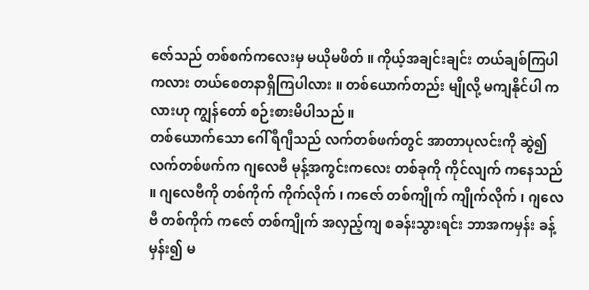ဇော်သည် တစ်စက်ကလေးမှ မယိုမဖိတ် ။ ကိုယ့်အချင်းချင်း တယ်ချစ်ကြပါကလား တယ်စေတနာရှိကြပါလား ။ တစ်ယောက်တည်း မျိုလို့ မကျနိုင်ပါ ကလားဟု ကျွန်တော် စဉ်းစားမိပါသည် ။
တစ်ယောက်သော ဂေါ်ရီဂျီသည် လက်တစ်ဖက်တွင် အာတာပုလင်းကို ဆွဲ၍ လက်တစ်ဖက်က ဂျလေဗီ မုန့်အကွင်းကလေး တစ်ခုကို ကိုင်လျက် ကနေသည် ။ ဂျလေဗီကို တစ်ကိုက် ကိုက်လိုက် ၊ ကဇော် တစ်ကျိုက် ကျိုက်လိုက် ၊ ဂျလေဗီ တစ်ကိုက် ကဇော် တစ်ကျိုက် အလှည့်ကျ စခန်းသွားရင်း ဘာအကမှန်း ခန့်မှန်း၍ မ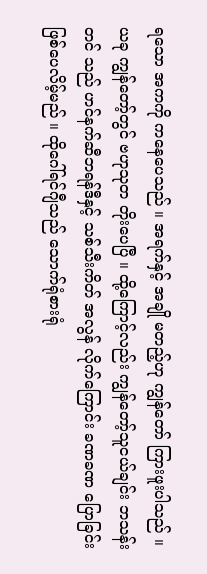ရသော အကကို ကနေပေသည် ။ အရက်နှင့် အချို မတည့်ဟု ကျွန်တော် ကြားဖူးပါသည် ။ ယခု ကျွန်တော့်တွင် ဗဟုသုတ တိုးပေပြီ ။ ထို့ကြောင့်လည်း ကျွန်တော့်သူငယ်ချင်း ဘသန်းတင် သည် ဟင်နက်ဆီဘရန်ဒီနှင့် သစ်သီးကိတ် အလွန် လိုက်ကြောင်း ခဏခဏ ပြောခြင်း ဖြစ်ပေလိမ့်မည် ။ ထိုဂေါ်ရင်ဂျီသည် သောက်ရုံစားရုံ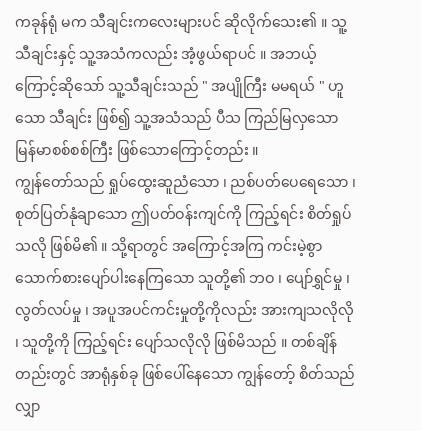ကခုန်ရုံ မက သီချင်းကလေးများပင် ဆိုလိုက်သေး၏ ။ သူ့သီချင်းနှင့် သူ့အသံကလည်း အံ့ဖွယ်ရာပင် ။ အဘယ့်ကြောင့်ဆိုသော် သူ့သီချင်းသည် " အပျိုကြီး မမရယ် " ဟူသော သီချင်း ဖြစ်၍ သူ့အသံသည် ပီသ ကြည်မြလှသော မြန်မာစစ်စစ်ကြီး ဖြစ်သောကြောင့်တည်း ။
ကျွန်တော်သည် ရှုပ်ထွေးဆူညံသော ၊ ညစ်ပတ်ပေရေသော ၊ စုတ်ပြတ်နုံချာသော ဤပတ်ဝန်းကျင်ကို ကြည့်ရင်း စိတ်ရှုပ်သလို ဖြစ်မိ၏ ။ သို့ရာတွင် အကြောင့်အကြ ကင်းမဲ့စွာ သောက်စားပျော်ပါးနေကြသော သူတို့၏ ဘဝ ၊ ပျော်ရွှင်မှု ၊ လွတ်လပ်မှု ၊ အပူအပင်ကင်းမှုတို့ကိုလည်း အားကျသလိုလို ၊ သူတို့ကို ကြည့်ရင်း ပျော်သလိုလို ဖြစ်မိသည် ။ တစ်ချိန်တည်းတွင် အာရုံနှစ်ခု ဖြစ်ပေါ်နေသော ကျွန်တော့် စိတ်သည် လျှာ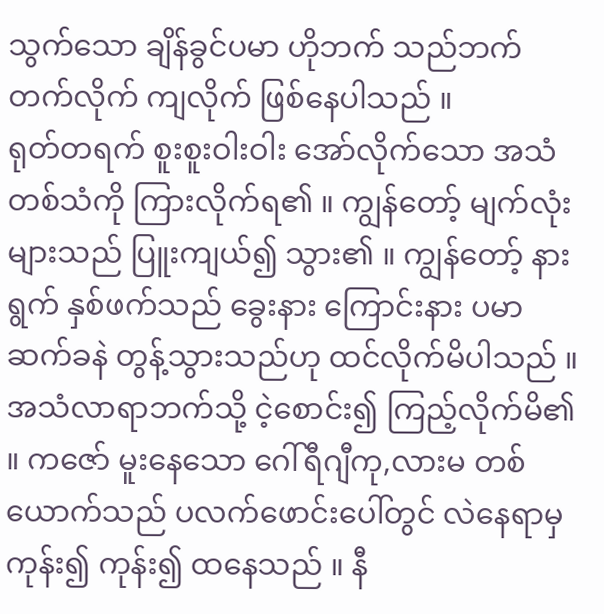သွက်သော ချိန်ခွင်ပမာ ဟိုဘက် သည်ဘက် တက်လိုက် ကျလိုက် ဖြစ်နေပါသည် ။
ရုတ်တရက် စူးစူးဝါးဝါး အော်လိုက်သော အသံ တစ်သံကို ကြားလိုက်ရ၏ ။ ကျွန်တော့် မျက်လုံးများသည် ပြူးကျယ်၍ သွား၏ ။ ကျွန်တော့် နားရွက် နှစ်ဖက်သည် ခွေးနား ကြောင်းနား ပမာ ဆက်ခနဲ တွန့်သွားသည်ဟု ထင်လိုက်မိပါသည် ။ အသံလာရာဘက်သို့ ငဲ့စောင်း၍ ကြည့်လိုက်မိ၏ ။ ကဇော် မူးနေသော ဂေါ်ရီဂျီကု,လားမ တစ်ယောက်သည် ပလက်ဖောင်းပေါ်တွင် လဲနေရာမှ ကုန်း၍ ကုန်း၍ ထနေသည် ။ နီ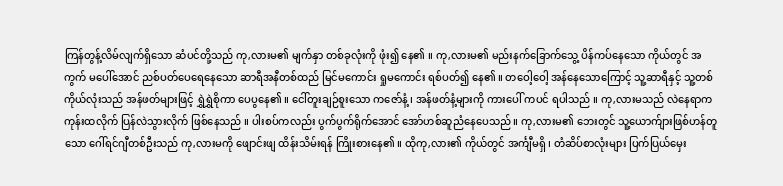ကြန်တွန့်လိမ်လျက်ရှိသော ဆံပင်တို့သည် ကု,လားမ၏ မျက်နှာ တစ်ခုလုံးကို ဖုံး၍ နေ၏ ။ ကု,လားမ၏ မည်းနက်ခြောက်သွေ့ ပိန်ကပ်နေသော ကိုယ်တွင် အကွက် မပေါ်အောင် ညစ်ပတ်ပေရေနေသော ဆာရီအနီတစ်ထည် မြင်မကောင်း ရှုမကောင်း ရစ်ပတ်၍ နေ၏ ။ တဝေါ့ဝေါ့ အန်နေသောကြောင့် သူ့ဆာရီနှင့် သူ့တစ်ကိုယ်လုံးသည် အန်ဖတ်များဖြင့် ရွှဲရွှဲစိုကာ ပေပွနေ၏ ။ ငေါ်တူးချဉ်စူးသော ကဇော်နံ့ ၊ အန်ဖတ်နံ့များကို ကားပေါ် ကပင် ရပါသည် ။ ကု,လားမသည် လဲနေရာက ကုန်းထလိုက် ပြန်လဲသွားလိုက် ဖြစ်နေသည် ။ ပါးစပ်ကလည်း ပွက်ပွက်ရိုက်အောင် အော်ဟစ်ဆူညံနေပေသည် ။ ကု,လားမ၏ ဘေးတွင် သူ့ယောက်ျားဖြစ်ဟန်တူသော ဂေါ်ရင်ဂျီတစ်ဦးသည် ကု,လားမကို ဖျောင်းဖျ ထိန်းသိမ်းရန် ကြိုးစားနေ၏ ။ ထိုကု,လား၏ ကိုယ်တွင် အင်္ကျီမရှိ ၊ တံဆိပ်စာလုံးများ ပြက်ပြယ်မှေး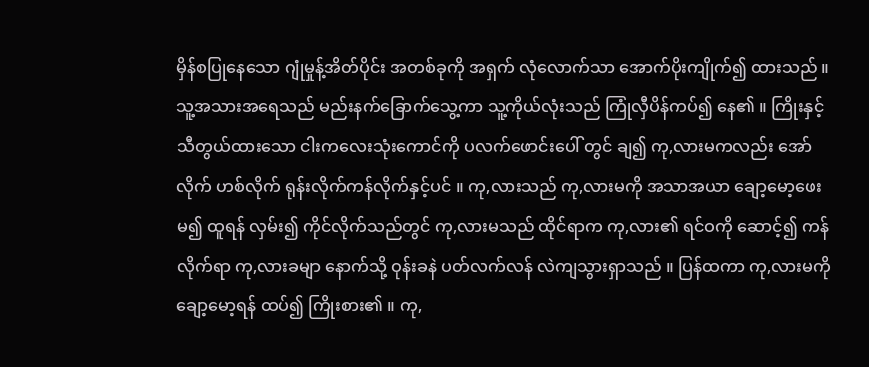မှိန်စပြုနေသော ဂျုံမှုန့်အိတ်ပိုင်း အတစ်ခုကို အရှက် လုံလောက်သာ အောက်ပိုးကျိုက်၍ ထားသည် ။ သူ့အသားအရေသည် မည်းနက်ခြောက်သွေ့ကာ သူ့ကိုယ်လုံးသည် ကြုံလှီပိန်ကပ်၍ နေ၏ ။ ကြိုးနှင့် သီတွယ်ထားသော ငါးကလေးသုံးကောင်ကို ပလက်ဖောင်းပေါ် တွင် ချ၍ ကု,လားမကလည်း အော်လိုက် ဟစ်လိုက် ရုန်းလိုက်ကန်လိုက်နှင့်ပင် ။ ကု,လားသည် ကု,လားမကို အသာအယာ ချော့မော့ဖေးမ၍ ထူရန် လှမ်း၍ ကိုင်လိုက်သည်တွင် ကု,လားမသည် ထိုင်ရာက ကု,လား၏ ရင်ဝကို ဆောင့်၍ ကန်လိုက်ရာ ကု,လားခမျာ နောက်သို့ ဝုန်းခနဲ ပတ်လက်လန် လဲကျသွားရှာသည် ။ ပြန်ထကာ ကု,လားမကို ချော့မော့ရန် ထပ်၍ ကြိုးစား၏ ။ ကု,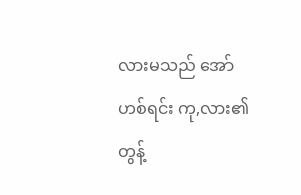လားမသည် အော်ဟစ်ရင်း ကု,လား၏ တွန့်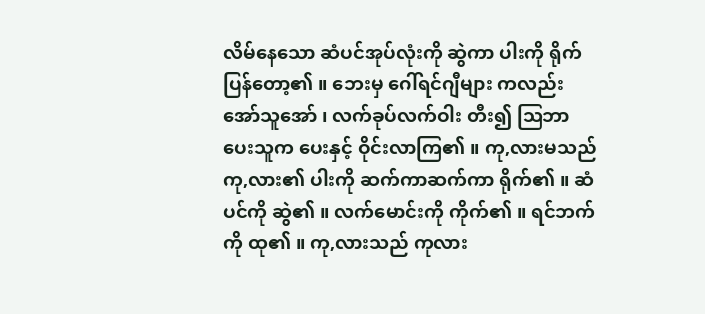လိမ်နေသော ဆံပင်အုပ်လုံးကို ဆွဲကာ ပါးကို ရိုက်ပြန်တော့၏ ။ ဘေးမှ ဂေါ်ရင်ဂျီများ ကလည်း အော်သူအော် ၊ လက်ခုပ်လက်ဝါး တီး၍ ဩဘာပေးသူက ပေးနှင့် ဝိုင်းလာကြ၏ ။ ကု,လားမသည် ကု,လား၏ ပါးကို ဆက်ကာဆက်ကာ ရိုက်၏ ။ ဆံပင်ကို ဆွဲ၏ ။ လက်မောင်းကို ကိုက်၏ ။ ရင်ဘက်ကို ထု၏ ။ ကု,လားသည် ကုလား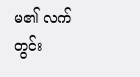မ၏ လက်တွင်း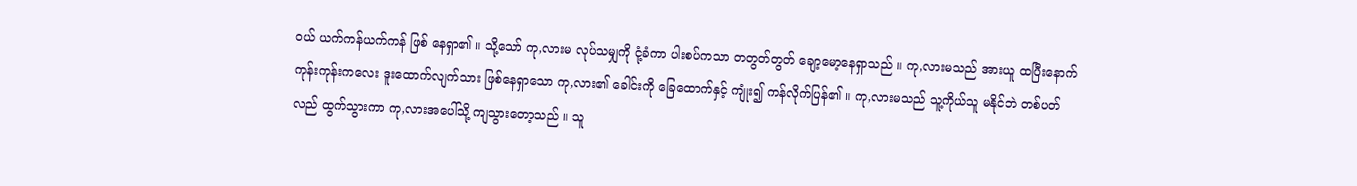ဝယ် ယက်ကန်ယက်ကန် ဖြစ် နေရှာ၏ ။ သို့သော် ကု,လားမ လုပ်သမျှကို ငုံ့ခံကာ ပါးစပ်ကသာ တတွတ်တွတ် ချော့မော့နေရှာသည် ။ ကု,လားမသည် အားယူ ထပြီးနောက် ကုန်းကုန်းကလေး ဒူးထောက်လျက်သား ဖြစ်နေရှာသော ကု,လား၏ ခေါင်းကို ခြေထောက်နှင့် ကျုံး၍ ကန်လိုက်ပြန်၏ ။ ကု,လားမသည် သူ့ကိုယ်သူ မနိုင်ဘဲ တစ်ပတ်လည် ထွက်သွားကာ ကု,လားအပေါ်သို့ ကျသွားတော့သည် ။ သူ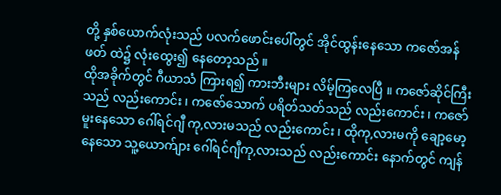တို့ နှစ်ယောက်လုံးသည် ပလက်ဖောင်းပေါ်တွင် အိုင်ထွန်းနေသော ကဇော်အန်ဖတ် ထဲ၌ လုံးထွေး၍ နေတော့သည် ။
ထိုအခိုက်တွင် ဂီယာသံ ကြားရ၍ ကားဘီးများ လိမ့်ကြလေပြီ ။ ကဇော်ဆိုင်ကြီးသည် လည်းကောင်း ၊ ကဇော်သောက် ပရိတ်သတ်သည် လည်းကောင်း ၊ ကဇော်မူးနေသော ဂေါ်ရင်ဂျီ ကု,လားမသည် လည်းကောင်း ၊ ထိုကု,လားမကို ချော့မော့နေသော သူ့ယောက်ျား ဂေါ်ရင်ဂျီကု,လားသည် လည်းကောင်း နောက်တွင် ကျန်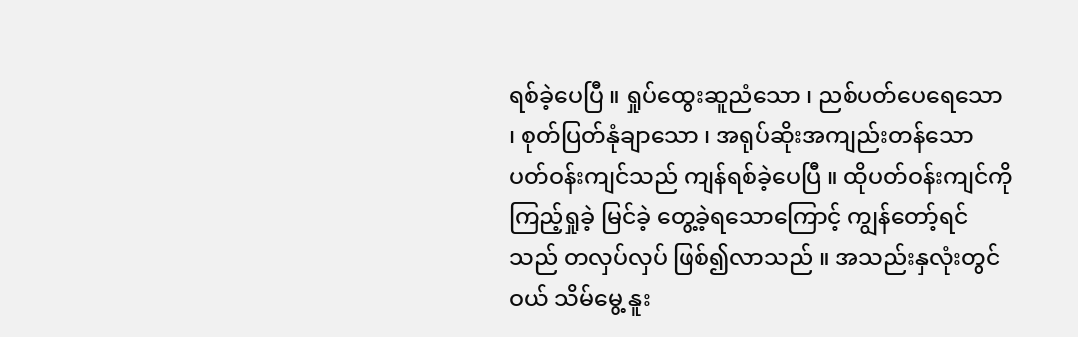ရစ်ခဲ့ပေပြီ ။ ရှုပ်ထွေးဆူညံသော ၊ ညစ်ပတ်ပေရေသော ၊ စုတ်ပြတ်နုံချာသော ၊ အရုပ်ဆိုးအကျည်းတန်သော ပတ်ဝန်းကျင်သည် ကျန်ရစ်ခဲ့ပေပြီ ။ ထိုပတ်ဝန်းကျင်ကို ကြည့်ရှုခဲ့ မြင်ခဲ့ တွေ့ခဲ့ရသောကြောင့် ကျွန်တော့်ရင်သည် တလှပ်လှပ် ဖြစ်၍လာသည် ။ အသည်းနှလုံးတွင်ဝယ် သိမ်မွေ့ နူး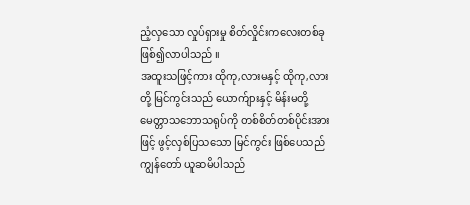ညံ့လှသော လှုပ်ရှားမှု စိတ်လှိုင်းကလေးတစ်ခု ဖြစ်၍လာပါသည် ။
အထူးသဖြင့်ကား ထိုကု,လားမနှင့် ထိုကု,လားတို့ မြင်ကွင်းသည် ယောက်ျားနှင့် မိန်းမတို့ မေတ္တာသဘောသရုပ်ကို တစ်စိတ်တစ်ပိုင်းအားဖြင့် ဖွင့်လှစ်ပြသသော မြင်ကွင်း ဖြစ်ပေသည် ကျွန်တော် ယူဆမိပါသည်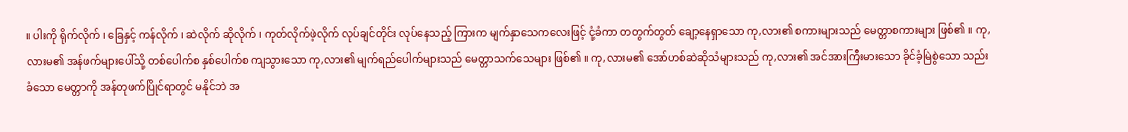။ ပါးကို ရိုက်လိုက် ၊ ခြေနှင့် ကန်လိုက် ၊ ဆဲလိုက် ဆိုလိုက် ၊ ကုတ်လိုက်ဖဲ့လိုက် လုပ်ချင်တိုင်း လုပ်နေသည့် ကြားက မျက်နှာသေကလေးဖြင့် ငုံ့ခံကာ တတွက်တွတ် ချော့နေရှာသော ကု,လား၏ စကားများသည် မေတ္တာစကားများ ဖြစ်၏ ။ ကု,လားမ၏ အန်ဖက်များပေါ်သို့ တစ်ပေါက်စ နှစ်ပေါက်စ ကျသွားသော ကု,လား၏ မျက်ရည်ပေါက်များသည် မေတ္တာသက်သေများ ဖြစ်၏ ။ ကု,လားမ၏ အော်ဟစ်ဆဲဆိုသံများသည် ကု,လား၏ အင်အားကြီးမားသော ခိုင်ခံ့မြဲစွဲသော သည်းခံသော မေတ္တာကို အန်တုဖက်ပြိုင်ရာတွင် မနိုင်ဘဲ အ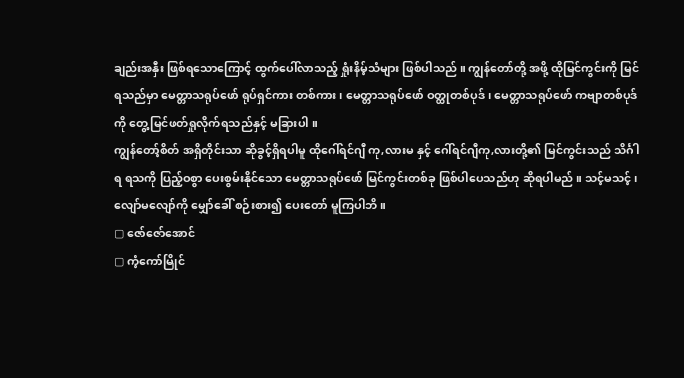ချည်းအနှီး ဖြစ်ရသောကြောင့် ထွက်ပေါ်လာသည့် ရှုံးနိမ့်သံများ ဖြစ်ပါသည် ။ ကျွန်တော်တို့ အဖို့ ထိုမြင်ကွင်းကို မြင်ရသည်မှာ မေတ္တာသရုပ်ဖော် ရုပ်ရှင်ကား တစ်ကား ၊ မေတ္တာသရုပ်ဖော် ဝတ္ထုတစ်ပုဒ် ၊ မေတ္တာသရုပ်ဖော် ကဗျာတစ်ပုဒ်ကို တွေ့မြင်ဖတ်ရှုလိုက်ရသည်နှင့် မခြားပါ ။
ကျွန်တော့်စိတ် အရှိတိုင်းသာ ဆိုခွင့်ရှိရပါမူ ထိုဂေါ်ရင်ဂျီ ကု,လားမ နှင့် ဂေါ်ရင်ဂျီကု,လားတို့၏ မြင်ကွင်းသည် သိင်္ဂါရ ရသကို ပြည့်ဝစွာ ပေးစွမ်းနိုင်သော မေတ္တာသရုပ်ဖော် မြင်ကွင်းတစ်ခု ဖြစ်ပါပေသည်ဟု ဆိုရပါမည် ။ သင့်မသင့် ၊ လျော်မလျော်ကို မျှော်ခေါ် စဉ်းစား၍ ပေးတော် မူကြပါဘိ ။
▢ ဇော်ဇော်အောင်
▢ ကံ့ကော်မြိုင်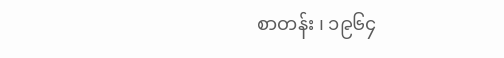စာတန်း ၊ ၁၉၆၄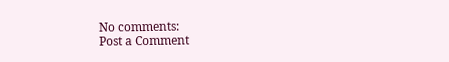No comments:
Post a Comment